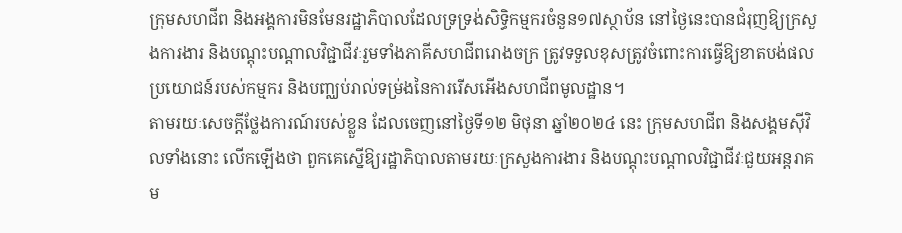ក្រុមសហជីព និងអង្គការមិនមែនរដ្ឋាភិបាលដែលទ្រទ្រង់សិទ្ធិកម្មករចំនួន១៧ស្ថាប័ន នៅថ្ងៃនេះបានជំរុញឱ្យក្រសួងការងារ និងបណ្តុះបណ្តាលវិជ្ជាជីវៈរួមទាំងភាគីសហជីពរោងចក្រ ត្រូវទទួលខុសត្រូវចំពោះការធ្វើឱ្យខាតបង់ផលប្រយោជន៍របស់កម្មករ និងបញ្ឈប់រាល់ទម្រ់ងនៃការរើសអើងសហជីពមូលដ្ឋាន។
តាមរយៈសេចក្តីថ្លែងការណ៍របស់ខ្លួន ដែលចេញនៅថ្ងៃទី១២ មិថុនា ឆ្នាំ២០២៤ នេះ ក្រុមសហជីព និងសង្គមស៊ីវិលទាំងនោះ លើកឡើងថា ពួកគេស្នើឱ្យរដ្ឋាភិបាលតាមរយៈក្រសួងការងារ និងបណ្តុះបណ្តាលវិជ្ជាជីវៈជួយអន្តរាគម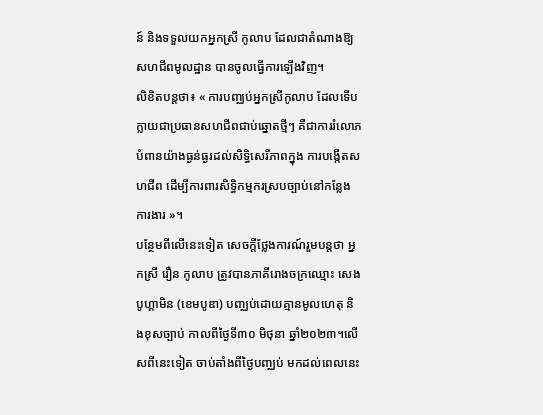ន៍ និងទទួលយកអ្នកស្រី កូលាប ដែលជាតំណាងឱ្យសហជីពមូលដ្ឋាន បានចូលធ្វើការឡើងវិញ។
លិខិតបន្តថា៖ « ការបញ្ឈប់អ្នកស្រីកូលាប ដែលទើបក្លាយជាប្រធានសហជីពជាប់ឆ្នោតថ្មីៗ គឺជាការរំលោភបំពានយ៉ាងធ្ងន់ធ្ងរដល់សិទ្ធិសេរីភាពក្នុង ការបង្កើតសហជីព ដើម្បីការពារសិទ្ធិកម្មករស្របច្បាប់នៅកន្លែងការងារ »។
បន្ថែមពីលើនេះទៀត សេចក្តីថ្លែងការណ៍រួមបន្តថា អ្នកស្រី រឿន កូលាប ត្រូវបានភាគីរោងចក្រឈ្មោះ សេងបូហ្គាមិន (ខេមបូឌា) បញ្ឈប់ដោយគ្មានមូលហេតុ និងខុសច្បាប់ កាលពីថ្ងៃទី៣០ មិថុនា ឆ្នាំ២០២៣។លើសពីនេះទៀត ចាប់តាំងពីថ្ងៃបញ្ឈប់ មកដល់ពេលនេះ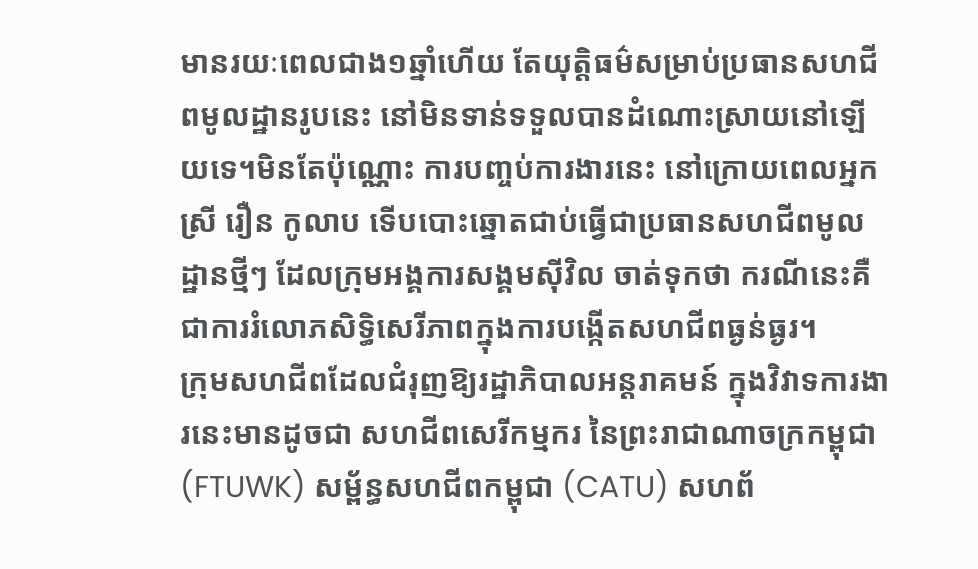មានរយៈពេលជាង១ឆ្នាំហើយ តែយុត្តិធម៌សម្រាប់ប្រធានសហជីពមូលដ្ឋានរូបនេះ នៅមិនទាន់ទទួលបានដំណោះស្រាយនៅឡើយទេ។មិនតែប៉ុណ្ណោះ ការបញ្ចប់ការងារនេះ នៅក្រោយពេលអ្នកស្រី រឿន កូលាប ទើបបោះឆ្នោតជាប់ធ្វើជាប្រធានសហជីពមូលដ្ឋានថ្មីៗ ដែលក្រុមអង្គការសង្គមស៊ីវិល ចាត់ទុកថា ករណីនេះគឺជាការរំលោភសិទ្ធិសេរីភាពក្នុងការបង្កើតសហជីពធ្ងន់ធ្ងរ។
ក្រុមសហជីពដែលជំរុញឱ្យរដ្ឋាភិបាលអន្តរាគមន៍ ក្នុងវិវាទការងារនេះមានដូចជា សហជីពសេរីកម្មករ នៃព្រះរាជាណាចក្រកម្ពុជា (FTUWK) សម្ព័ន្ធសហជីពកម្ពុជា (CATU) សហព័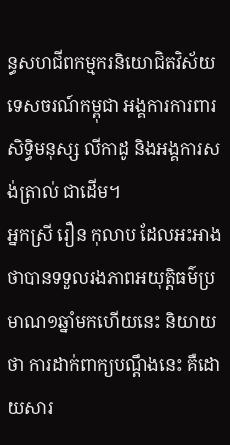ន្ធសហជីពកម្មករនិយោជិតវិស័យទេសចរណ៍កម្ពុជា អង្គការការពារសិទ្ធិមនុស្ស លីកាដូ និងអង្គការសង់ត្រាល់ ជាដើម។
អ្នកស្រី រឿន កុលាប ដែលអះអាងថាបានទទួលរងភាពអយុត្តិធម៌ប្រមាណ១ឆ្នាំមកហើយនេះ និយាយថា ការដាក់ពាក្យបណ្តឹងនេះ គឺដោយសារ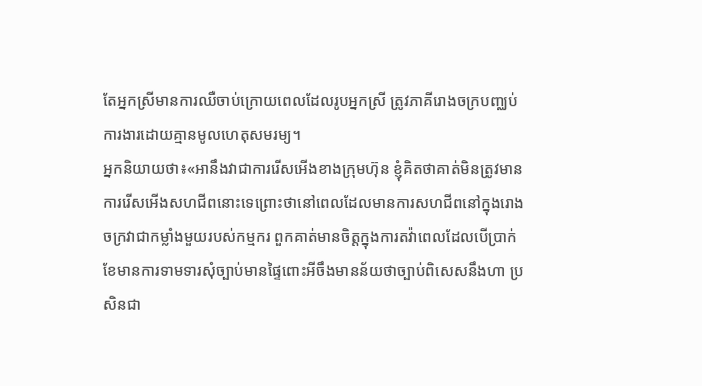តែអ្នកស្រីមានការឈឺចាប់ក្រោយពេលដែលរូបអ្នកស្រី ត្រូវភាគីរោងចក្របញ្ឈប់ការងារដោយគ្មានមូលហេតុសមរម្យ។
អ្នកនិយាយថា៖«អានឹងវាជាការរើសអើងខាងក្រុមហ៊ុន ខ្ញុំគិតថាគាត់មិនត្រូវមានការរើសអើងសហជីពនោះទេព្រោះថានៅពេលដែលមានការសហជីពនៅក្នុងរោងចក្រវាជាកម្លាំងមួយរបស់កម្មករ ពួកគាត់មានចិត្តក្នុងការតវ៉ាពេលដែលបើប្រាក់ខែមានការទាមទារសុំច្បាប់មានផ្ទៃពោះអីចឹងមានន័យថាច្បាប់ពិសេសនឹងហា ប្រសិនជា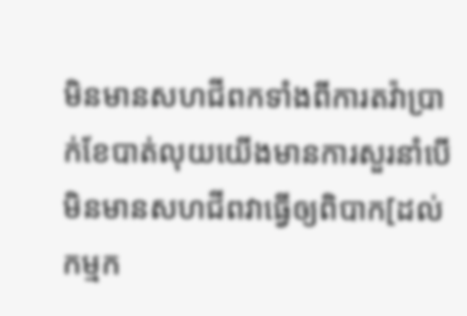មិនមានសហជីពកទាំងពីការតវ៉ាប្រាក់ខែបាត់លុយយើងមានការសួរនាំបើមិនមានសហជីពវាធ្វើឲ្យពិបាក[ដល់កម្មក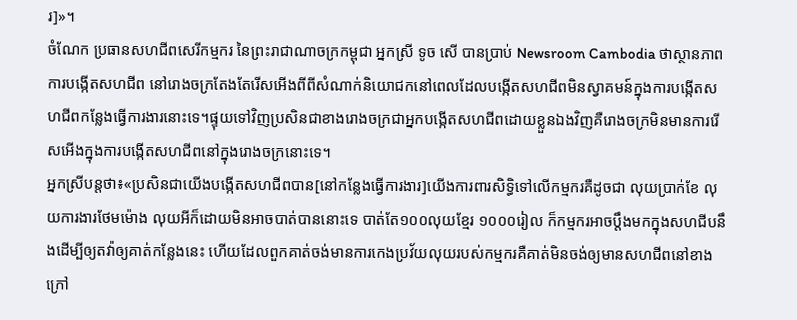រ]»។
ចំណែក ប្រធានសហជីពសេរីកម្មករ នៃព្រះរាជាណាចក្រកម្ពុជា អ្នកស្រី ទូច សើ បានប្រាប់ Newsroom Cambodia ថាស្ថានភាពការបង្កើតសហជីព នៅរោងចក្រតែងតែរើសអើងពីពីសំណាក់និយោជកនៅពេលដែលបង្កើតសហជីពមិនស្វាគមន៍ក្នុងការបង្កើតសហជីពកន្លែងធ្វើការងារនោះទេ។ផ្ទុយទៅវិញប្រសិនជាខាងរោងចក្រជាអ្នកបង្កើតសហជីពដោយខ្លួនឯងវិញគឺរោងចក្រមិនមានការរើសអើងក្នុងការបង្កើតសហជីពនៅក្នុងរោងចក្រនោះទេ។
អ្នកស្រីបន្តថា៖«ប្រសិនជាយើងបង្កើតសហជីពបាន[នៅកន្លែងធ្វើការងារ]យើងការពារសិទ្ធិទៅលើកម្មករគឺដូចជា លុយប្រាក់ខែ លុយការងារថែមម៉ោង លុយអីក៏ដោយមិនអាចបាត់បាននោះទេ បាត់តែ១០០លុយខ្មែរ ១០០០រៀល ក៏កម្មករអាចប្តឹងមកក្នុងសហជីបនឹងដើម្បីឲ្យតវ៉ាឲ្យគាត់កន្លែងនេះ ហើយដែលពួកគាត់ចង់មានការកេងប្រវ័យលុយរបស់កម្មករគឺគាត់មិនចង់ឲ្យមានសហជីពនៅខាងក្រៅ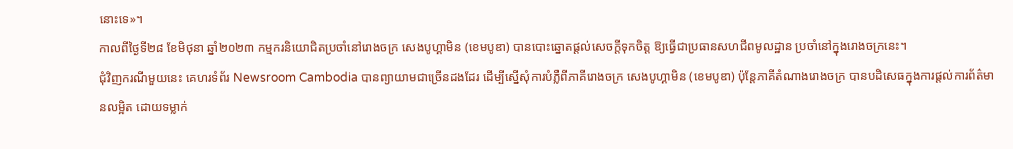នោះទេ»។
កាលពីថ្ងៃទី២៨ ខែមិថុនា ឆ្នាំ២០២៣ កម្មករនិយោជិតប្រចាំនៅរោងចក្រ សេងបូហ្គាមិន (ខេមបូឌា) បានបោះឆ្នោតផ្តល់សេចក្តីទុកចិត្ត ឱ្យធ្វើជាប្រធានសហជីពមូលដ្ឋាន ប្រចាំនៅក្នុងរោងចក្រនេះ។
ជុំវិញករណីមួយនេះ គេហរទំព័រ Newsroom Cambodia បានព្យាយាមជាច្រើនដងដែរ ដើម្បីស្នើសុំការបំភ្លឺពីភាគីរោងចក្រ សេងបូហ្គាមិន (ខេមបូឌា) ប៉ុន្តែភាគីតំណាងរោងចក្រ បានបដិសេធក្នុងការផ្តល់ការព័ត៌មានលម្អិត ដោយទម្លាក់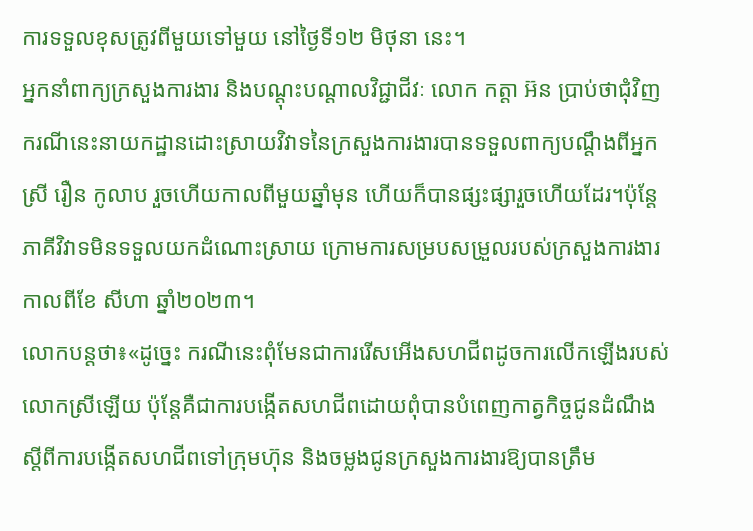ការទទួលខុសត្រូវពីមួយទៅមួយ នៅថ្ងៃទី១២ មិថុនា នេះ។
អ្នកនាំពាក្យក្រសួងការងារ និងបណ្តុះបណ្តាលវិជ្ជាជីវៈ លោក កត្តា អ៊ន ប្រាប់ថាជុំវិញករណីនេះនាយកដ្ឋានដោះស្រាយវិវាទនៃក្រសួងការងារបានទទួលពាក្យបណ្ដឹងពីអ្នកស្រី រឿន កូលាប រួចហើយកាលពីមួយឆ្នាំមុន ហើយក៏បានផ្សះផ្សារួចហើយដែរ។ប៉ុន្តែភាគីវិវាទមិនទទួលយកដំណោះស្រាយ ក្រោមការសម្របសម្រួលរបស់ក្រសួងការងារកាលពីខែ សីហា ឆ្នាំ២០២៣។
លោកបន្តថា៖«ដូច្នេះ ករណីនេះពុំមែនជាការរើសអើងសហជីពដូចការលើកឡើងរបស់លោកស្រីឡើយ ប៉ុន្តែគឺជាការបង្កើតសហជីពដោយពុំបានបំពេញកាត្វកិច្ចជូនដំណឹងស្ដីពីការបង្កើតសហជីពទៅក្រុមហ៊ុន និងចម្លងជូនក្រសួងការងារឱ្យបានត្រឹម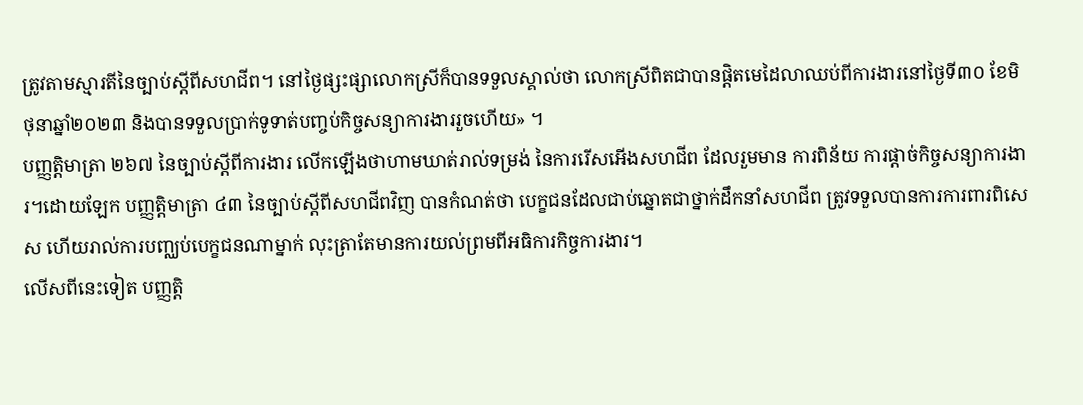ត្រូវតាមស្មារតីនៃច្បាប់ស្ដីពីសហជីព។ នៅថ្ងៃផ្សះផ្សាលោកស្រីក៏បានទទួលស្គាល់ថា លោកស្រីពិតជាបានផ្តិតមេដៃលាឈប់ពីការងារនៅថ្ងៃទី៣០ ខែមិថុនាឆ្នាំ២០២៣ និងបានទទួលប្រាក់ទូទាត់បញ្ចប់កិច្ចសន្យាការងាររួចហើយ» ។
បញ្ញត្តិមាត្រា ២៦៧ នៃច្បាប់ស្តីពីការងារ លើកឡើងថាហាមឃាត់រាល់ទម្រង់ នៃការរើសអើងសហជីព ដែលរួមមាន ការពិន័យ ការផ្តាច់កិច្ចសន្យាការងារ។ដោយឡែក បញ្ញត្តិមាត្រា ៤៣ នៃច្បាប់ស្តីពីសហជីពវិញ បានកំណត់ថា បេក្ខជនដែលជាប់ឆ្នោតជាថ្នាក់ដឹកនាំសហជីព ត្រូវទទួលបានការការពារពិសេស ហើយរាល់ការបញ្ឈប់បេក្ខជនណាម្នាក់ លុះត្រាតែមានការយល់ព្រមពីអធិការកិច្ចការងារ។
លើសពីនេះទៀត បញ្ញត្តិ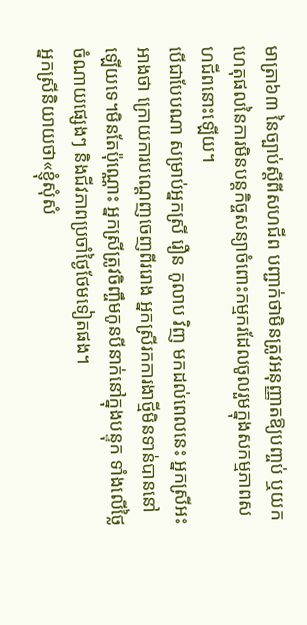មាត្រា៦៣ នៃច្បាប់ស្តីពីសហជីព បញ្ជាក់ថាមិនត្រូវអនុញ្ញាតឱ្យបញ្ចប់ ឬយកហេតុផលនៃការមិនបន្តកិច្ចសន្យាចំពោះកម្មករដែលចូលរួមក្នុងសកម្មភាពសហជីពនោះឡើយ។
បើជាបែបណា សម្រាប់អ្នកស្រី រឿន កូលាប វិញ មកដល់ពេលនេះ អ្នកស្រីអះអាងថា ក្រោយការបណ្តេញចេញពីររោង អ្នកស្រីរកការងាថ្មីមិនទាន់បាននៅឡើយទេ។មិនតែប៉ុណ្ណោះ អ្នកស្រីត្រូវចិញ្ចឹមកូនបីនាក់នៅក្នុងបន្ទុក ទាំងលើថ្លៃចំណាយផ្សេងៗ និងជីវភាពប្រចាំថ្ងៃថែមទៀតផង។
អ្នកស្រីនិយាយថា«ខ្ញុំសុំសំ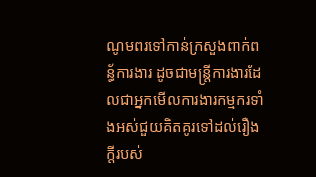ណូមពរទៅកាន់ក្រសួងពាក់ពន្ធ័ការងារ ដូចជាមន្ត្រីការងារដែលជាអ្នកមើលការងារកម្មករទាំងអស់ជួយគិតគូរទៅដល់រឿងក្តីរបស់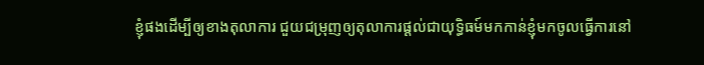ខ្ញុំផងដើម្បីឲ្យខាងតុលាការ ជួយជម្រុញឲ្យតុលាការផ្តល់ជាយុទ្ធិធម៍មកកាន់ខ្ញុំមកចូលធ្វើការនៅ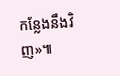កន្លែងនឹងវិញ»៕